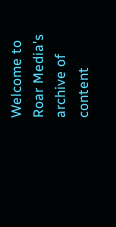Welcome to Roar Media's archive of content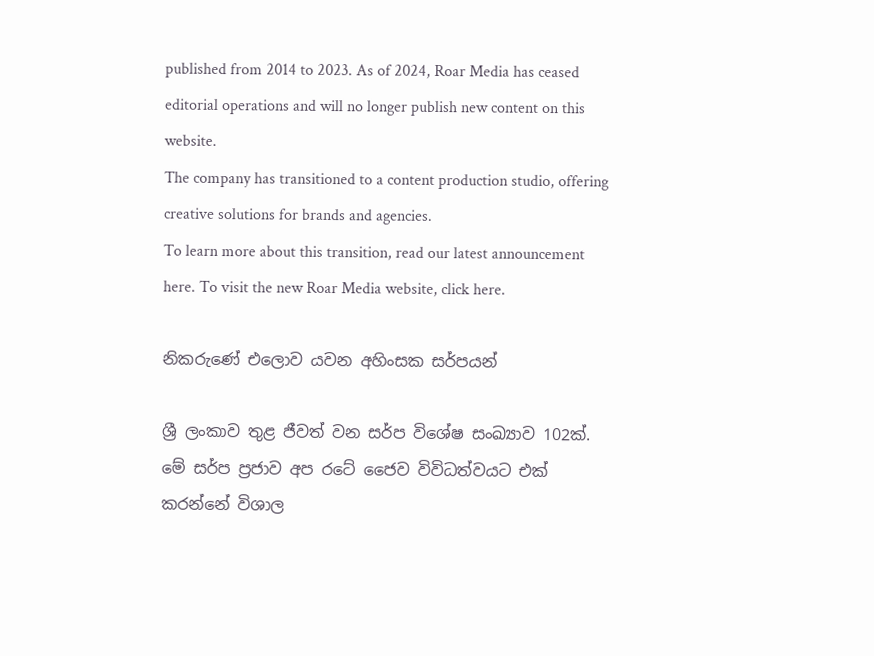published from 2014 to 2023. As of 2024, Roar Media has ceased editorial operations and will no longer publish new content on this website.
The company has transitioned to a content production studio, offering creative solutions for brands and agencies.
To learn more about this transition, read our latest announcement here. To visit the new Roar Media website, click here.

නිකරුණේ එලොව යවන අහිංසක සර්පයන්

ශ්‍රී ලංකාව තුළ ජීවත් වන සර්ප විශේෂ සංඛ්‍යාව 102ක්. මේ සර්ප ප්‍රජාව අප රටේ ජෛව විවිධත්වයට එක් කරන්නේ විශාල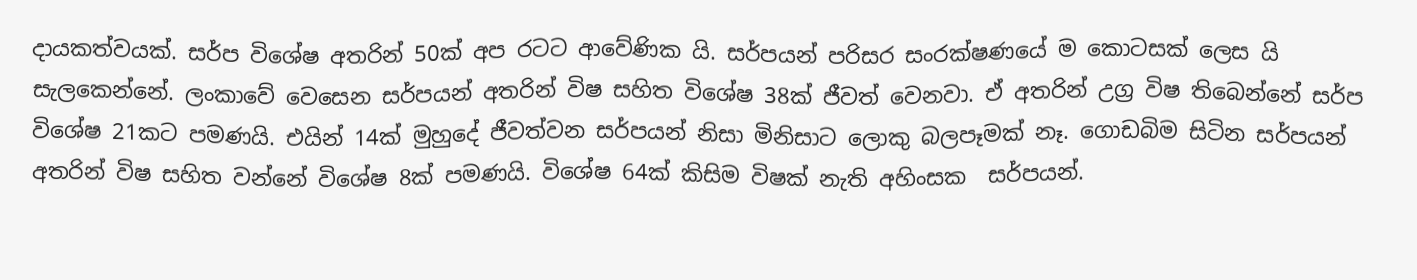දායකත්වයක්. සර්ප විශේෂ අතරින් 50ක් අප රටට ආවේණික යි. සර්පයන් පරිසර සංරක්ෂණයේ ම කොටසක් ලෙස යි සැලකෙන්නේ. ලංකාවේ වෙසෙන සර්පයන් අතරින් විෂ සහිත විශේෂ 38ක් ජීවත් වෙනවා. ඒ අතරින් උග්‍ර විෂ තිබෙන්නේ සර්ප විශේෂ 21කට පමණයි. එයින් 14ක් මුහුදේ ජීවත්වන සර්පයන් නිසා මිනිසාට ලොකු බලපෑමක් නෑ. ගොඩබිම සිටින සර්පයන් අතරින් විෂ සහිත වන්නේ විශේෂ 8ක් පමණයි. විශේෂ 64ක් කිසිම විෂක් නැති අහිංසක  සර්පයන්.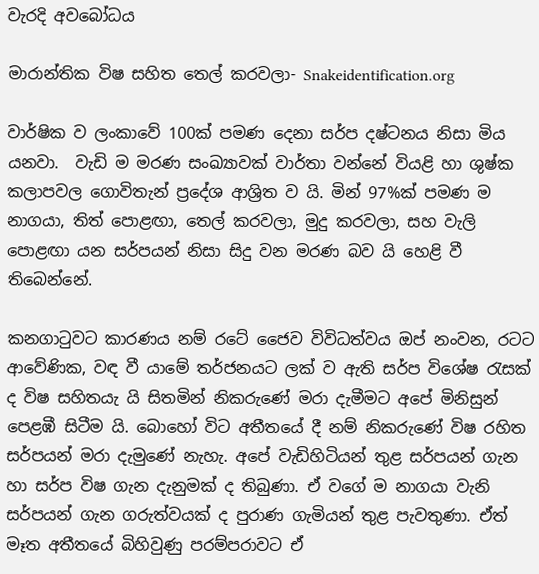වැරදි අවබෝධය

මාරාන්තික විෂ සහිත තෙල් කරවලා- Snakeidentification.org

වාර්ෂික ව ලංකාවේ 100ක් පමණ දෙනා සර්ප දෂ්ටනය නිසා මිය යනවා.  වැඩි ම මරණ සංඛ්‍යාවක් වාර්තා වන්නේ වියළි හා ශුෂ්ක කලාපවල ගොවිතැන් ප්‍රදේශ ආශ්‍රිත ව යි. මින් 97%ක් පමණ ම නාගයා, තිත් පොළඟා, තෙල් කරවලා, මුදු කරවලා, සහ වැලි පොළඟා යන සර්පයන් නිසා සිදු වන මරණ බව යි හෙළි වී තිබෙන්නේ.

කනගාටුවට කාරණය නම් රටේ ජෛව විවිධත්වය ඔප් නංවන, රටට ආවේණික, වඳ වී යාමේ තර්ජනයට ලක් ව ඇති සර්ප විශේෂ රැසක් ද විෂ සහිතයැ යි සිතමින් නිකරුණේ මරා දැමීමට අපේ මිනිසුන් පෙළඹී සිටීම යි. බොහෝ විට අතීතයේ දී නම් නිකරුණේ විෂ රහිත සර්පයන් මරා දැමුණේ නැහැ. අපේ වැඩිහිටියන් තුළ සර්පයන් ගැන හා සර්ප විෂ ගැන දැනුමක් ද තිබුණා. ඒ වගේ ම නාගයා වැනි සර්පයන් ගැන ගරුත්වයක් ද පුරාණ ගැමියන් තුළ පැවතුණා. ඒත් මෑත අතීතයේ බිහිවුණු පරම්පරාවට ඒ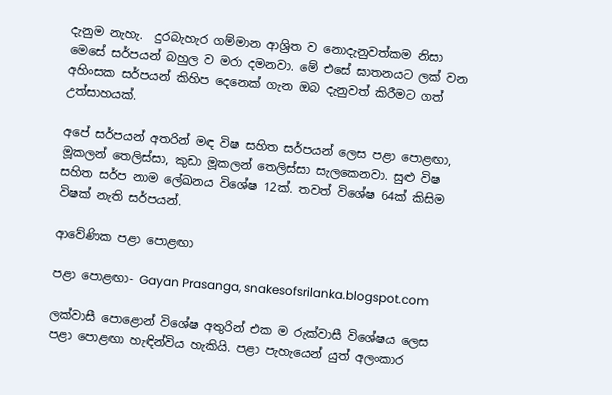දැනුම නැහැ.  දුරබැහැර ගම්මාන ආශ්‍රිත ව නොදැනුවත්කම නිසා මෙසේ සර්පයන් බහුල ව මරා දමනවා. මේ එසේ ඝාතනයට ලක් වන අහිංසක සර්පයන් කිහිප දෙනෙක් ගැන ඔබ දැනුවත් කිරීමට ගත් උත්සාහයක්.

අපේ සර්පයන් අතරින් මඳ විෂ සහිත සර්පයන් ලෙස පළා පොළඟා, මූකලන් තෙලිස්සා, කුඩා මූකලන් තෙලිස්සා සැලකෙනවා. සුළු විෂ සහිත සර්ප නාම ලේඛනය විශේෂ 12ක්. තවත් විශේෂ 64ක් කිසිම විෂක් නැති සර්පයන්.

ආවේණික පළා පොළඟා

පළා පොළඟා- Gayan Prasanga, snakesofsrilanka.blogspot.com

ලක්වාසී පොළොන් විශේෂ අතුරින් එක ම රුක්වාසී විශේෂය ලෙස පළා පොළඟා හැඳින්විය හැකියි. පළා පැහැයෙන් යුත් අලංකාර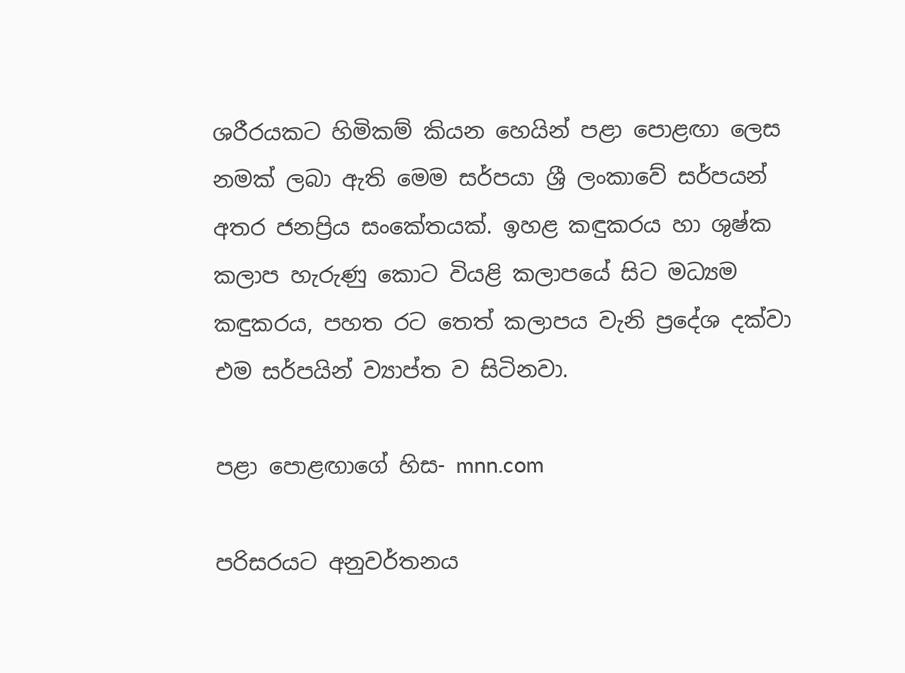ශරීරයකට හිමිකම් කියන හෙයින් පළා පොළඟා ලෙස නමක් ලබා ඇති මෙම සර්පයා ශ්‍රී ලංකාවේ සර්පයන් අතර ජනප්‍රිය සංකේතයක්. ඉහළ කඳුකරය හා ශුෂ්ක කලාප හැරුණු කොට වියළි කලාපයේ සිට මධ්‍යම කඳුකරය, පහත රට තෙත් කලාපය වැනි ප්‍රදේශ දක්වා එම සර්පයින් ව්‍යාප්ත ව සිටිනවා.

පළා පොළඟාගේ හිස- mnn.com

පරිසරයට අනුවර්තනය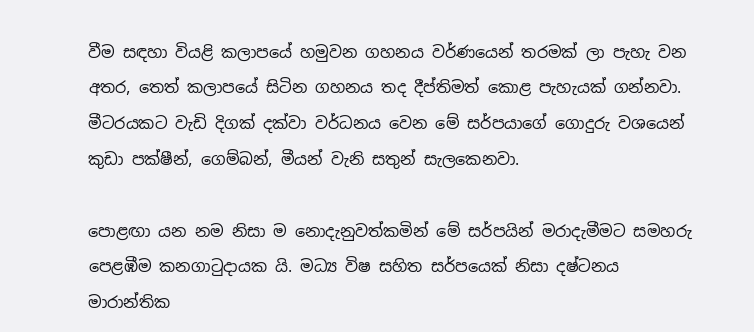වීම සඳහා වියළි කලාපයේ හමුවන ගහනය වර්ණයෙන් තරමක් ලා පැහැ වන අතර, තෙත් කලාපයේ සිටින ගහනය තද දීප්තිමත් කොළ පැහැයක් ගන්නවා. මීටරයකට වැඩි දිගක් දක්වා වර්ධනය වෙන මේ සර්පයාගේ ගොදුරු වශයෙන් කුඩා පක්ෂීන්, ගෙම්බන්, මීයන් වැනි සතුන් සැලකෙනවා.

පොළඟා යන නම නිසා ම නොදැනුවත්කමින් මේ සර්පයින් මරාදැමීමට සමහරු පෙළඹීම කනගාටුදායක යි. මධ්‍ය විෂ සහිත සර්පයෙක් නිසා දෂ්ටනය මාරාන්තික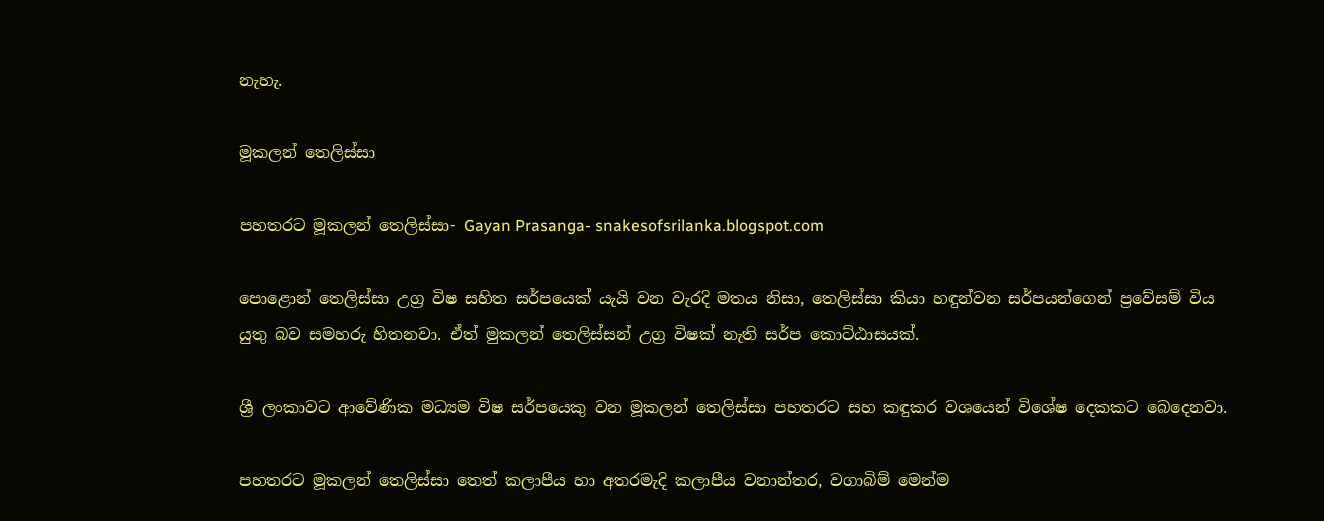නැහැ.

මූකලන් තෙලිස්සා

පහතරට මූකලන් තෙලිස්සා- Gayan Prasanga- snakesofsrilanka.blogspot.com

පොළොන් තෙලිස්සා උග්‍ර විෂ සහිත සර්පයෙක් යැයි වන වැරදි මතය නිසා, තෙලිස්සා කියා හඳුන්වන සර්පයන්ගෙන් ප්‍රවේසම් විය යුතු බව සමහරු හිතනවා. ඒත් මුකලන් තෙලිස්සන් උග්‍ර විෂක් නැති සර්ප කොට්ඨාසයක්.

ශ්‍රී ලංකාවට ආවේණික මධ්‍යම විෂ සර්පයෙකු වන මූකලන් තෙලිස්සා පහතරට සහ කඳුකර වශයෙන් විශේෂ දෙකකට බෙදෙනවා.

පහතරට මූකලන් තෙලිස්සා තෙත් කලාපීය හා අතරමැදි කලාපීය වනාන්තර, වගාබිම් මෙන්ම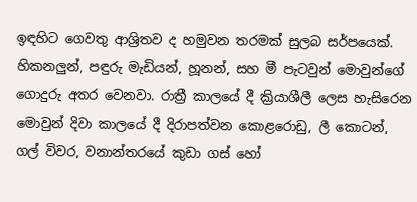ඉඳහිට ගෙවතු ආශ්‍රිතව ද හමුවන තරමක් සුලබ සර්පයෙක්. හිකනලුන්, පඳුරු මැඩියන්, හූනන්, සහ මී පැටවුන් මොවුන්ගේ ගොදුරු අතර වෙනවා. රාත්‍රී කාලයේ දී ක්‍රියාශීලී ලෙස හැසිරෙන මොවුන් දිවා කාලයේ දී දිරාපත්වන කොළරොඩු, ලී කොටන්, ගල් විවර, වනාන්තරයේ කුඩා ගස් හෝ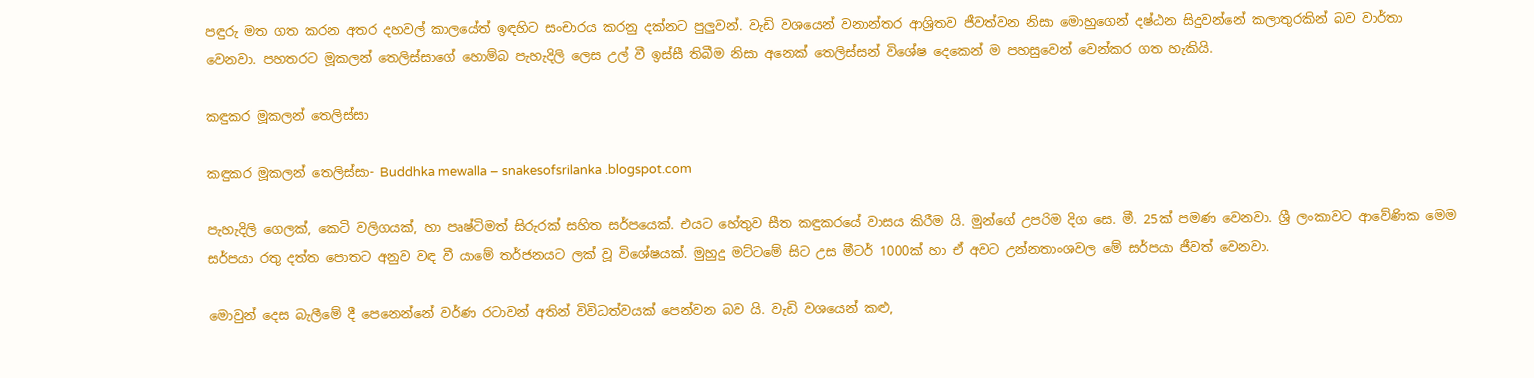පඳුරු මත ගත කරන අතර දහවල් කාලයේත් ඉඳහිට සංචාරය කරනු දක්නට පුලුවන්. වැඩි වශයෙන් වනාන්තර ආශ්‍රිතව ජීවත්වන නිසා මොහුගෙන් දෂ්ඨන සිදුවන්නේ කලාතුරකින් බව වාර්තා වෙනවා. පහතරට මූකලන් තෙලිස්සාගේ හොම්බ පැහැදිලි ලෙස උල් වී ඉස්සී තිබීම නිසා අනෙක් තෙලිස්සන් විශේෂ දෙකෙන් ම පහසුවෙන් වෙන්කර ගත හැකියි.

කඳුකර මූකලන් තෙලිස්සා

කඳුකර මූකලන් තෙලිස්සා- Buddhka mewalla – snakesofsrilanka .blogspot.com

පැහැදිලි ගෙලක්, කෙටි වලිගයක්, හා පෘෂ්ටිමත් සිරුරක් සහිත සර්පයෙක්. එයට හේතුව සීත කඳුකරයේ වාසය කිරීම යි. මුන්ගේ උපරිම දිග සෙ. මී. 25ක් පමණ වෙනවා. ශ්‍රී ලංකාවට ආවේණික මෙම සර්පයා රතු දත්ත පොතට අනුව වඳ වී යාමේ තර්ජනයට ලක් වූ විශේෂයක්. මුහුදු මට්ටමේ සිට උස මීටර් 1000ක් හා ඒ අවට උන්නතාංශවල මේ සර්පයා ජීවත් වෙනවා.

මොවුන් දෙස බැලීමේ දී පෙනෙන්නේ වර්ණ රටාවන් අතින් විවිධත්වයක් පෙන්වන බව යි. වැඩි වශයෙන් කළු,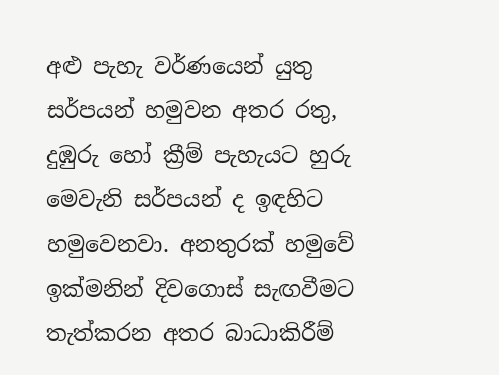අළු පැහැ වර්ණයෙන් යුතු සර්පයන් හමුවන අතර රතු, දුඹුරු හෝ ක්‍රීම් පැහැයට හුරු මෙවැනි සර්පයන් ද ඉඳහිට හමුවෙනවා. අනතුරක් හමුවේ ඉක්මනින් දිවගොස් සැඟවීමට තැත්කරන අතර බාධාකිරීම්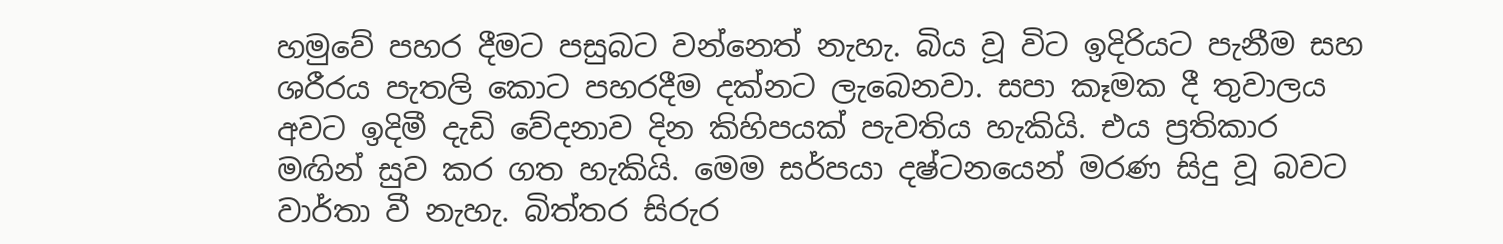හමුවේ පහර දීමට පසුබට වන්නෙත් නැහැ. බිය වූ විට ඉදිරියට පැනීම සහ ශරීරය පැතලි කොට පහරදීම දක්නට ලැබෙනවා. සපා කෑමක දී තුවාලය අවට ඉදිමී දැඩි වේදනාව දින කිහිපයක් පැවතිය හැකියි. එය ප්‍රතිකාර මඟින් සුව කර ගත හැකියි. මෙම සර්පයා දෂ්ටනයෙන් මරණ සිදු වූ බවට වාර්තා වී නැහැ. බිත්තර සිරුර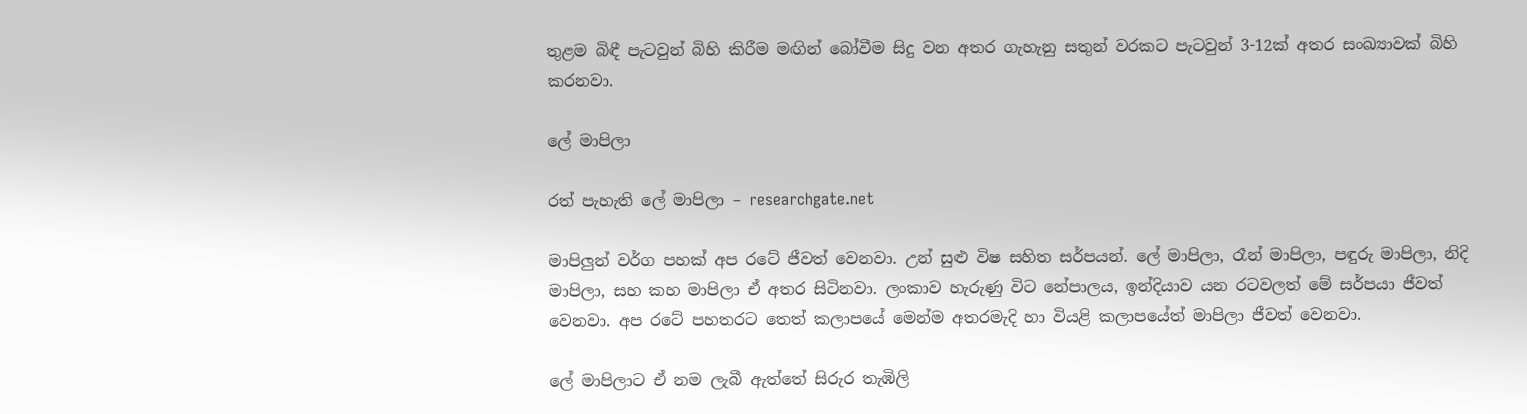තුළම බිඳී පැටවුන් බිහි කිරීම මඟින් බෝවීම සිදු වන අතර ගැහැනු සතුන් වරකට පැටවුන් 3-12ක් අතර සංඛ්‍යාවක් බිහි කරනවා.

ලේ මාපිලා

රත් පැහැති ලේ මාපිලා – researchgate.net

මාපිලුන් වර්ග පහක් අප රටේ ජීවත් වෙනවා. උන් සුළු විෂ සහිත සර්පයන්. ලේ මාපිලා, රෑන් මාපිලා, පඳුරු මාපිලා, නිදි මාපිලා, සහ කහ මාපිලා ඒ අතර සිටිනවා. ලංකාව හැරුණු විට නේපාලය, ඉන්දියාව යන රටවලත් මේ සර්පයා ජීවත් වෙනවා. අප රටේ පහතරට තෙත් කලාපයේ මෙන්ම අතරමැදි හා වියළි කලාපයේත් මාපිලා ජීවත් වෙනවා.

ලේ මාපිලාට ඒ නම ලැබී ඇත්තේ සිරුර තැඹිලි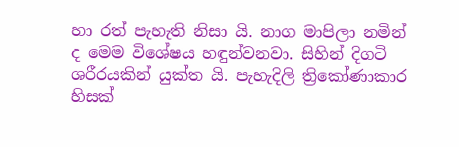හා රත් පැහැති නිසා යි. නාග මාපිලා නමින් ද මෙම විශේෂය හඳුන්වනවා. සිහින් දිගටි ශරීරයකින් යුක්ත යි. පැහැදිලි ත්‍රිකෝණාකාර හිසක්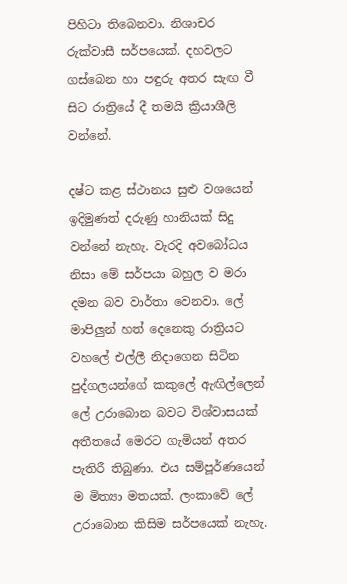පිහිටා තිබෙනවා. නිශාචර රුක්වාසී සර්පයෙක්. දහවලට ගස්බෙන හා පඳුරු අතර සැඟ වී සිට රාත්‍රියේ දී තමයි ක්‍රියාශීලි වන්නේ.

දෂ්ට කළ ස්ථානය සුළු වශයෙන් ඉදිමුණත් දරුණු හානියක් සිදු වන්නේ නැහැ. වැරදි අවබෝධය නිසා මේ සර්පයා බහුල ව මරා දමන බව වාර්තා වෙනවා. ලේ මාපිලුන් හත් දෙනෙකු රාත්‍රියට වහලේ එල්ලී නිදාගෙන සිටින පුද්ගලයන්ගේ කකුලේ ඇඟිල්ලෙන් ලේ උරාබොන බවට විශ්වාසයක් අතීතයේ මෙරට ගැමියන් අතර පැතිරී තිබුණා. එය සම්පූර්ණයෙන් ම මිත්‍යා මතයක්. ලංකාවේ ලේ උරාබොන කිසිම සර්පයෙක් නැහැ.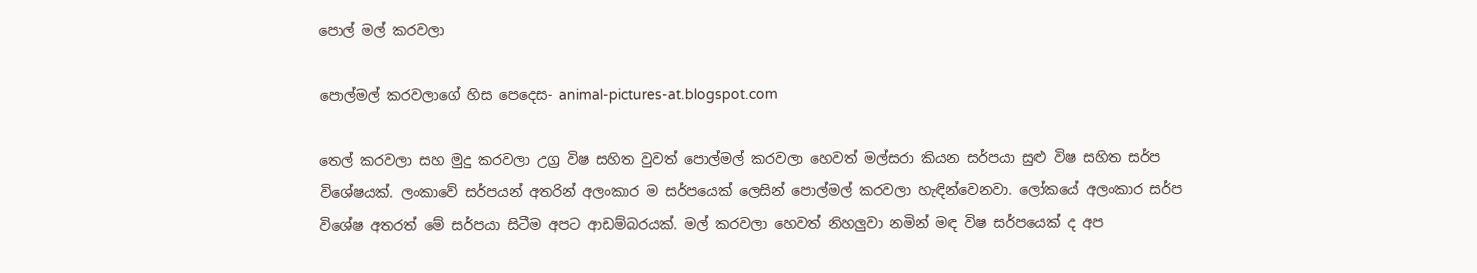පොල් මල් කරවලා

පොල්මල් කරවලාගේ හිස පෙදෙස- animal-pictures-at.blogspot.com

තෙල් කරවලා සහ මුදු කරවලා උග්‍ර විෂ සහිත වුවත් පොල්මල් කරවලා හෙවත් මල්සරා කියන සර්පයා සුළු විෂ සහිත සර්ප විශේෂයක්. ලංකාවේ සර්පයන් අතරින් අලංකාර ම සර්පයෙක් ලෙසින් පොල්මල් කරවලා හැඳින්වෙනවා. ලෝකයේ අලංකාර සර්ප විශේෂ අතරත් මේ සර්පයා සිටීම අපට ආඩම්බරයක්. මල් කරවලා හෙවත් නිහලුවා නමින් මඳ විෂ සර්පයෙක් ද අප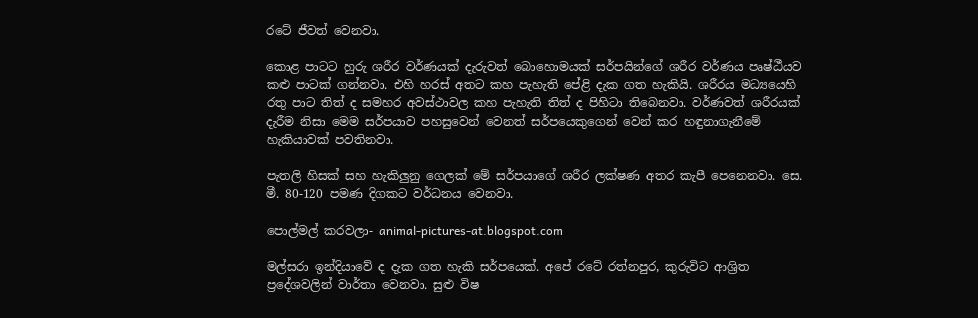රටේ ජීවත් වෙනවා.

කොළ පාටට හුරු ශරීර වර්ණයක් දැරුවත් බොහොමයක් සර්පයින්ගේ ශරීර වර්ණය පෘෂ්ඨීයව කළු පාටක් ගන්නවා. එහි හරස් අතට කහ පැහැති පේළි දැක ගත හැකියි. ශරීරය මධ්‍යයෙහි රතු පාට තිත් ද සමහර අවස්ථාවල කහ පැහැති තිත් ද පිහිටා තිබෙනවා. වර්ණවත් ශරීරයක් දැරීම නිසා මෙම සර්පයාව පහසුවෙන් වෙනත් සර්පයෙකුගෙන් වෙන් කර හඳුනාගැනීමේ හැකියාවක් පවතිනවා.

පැතලි හිසක් සහ හැකිලුනු ගෙලක් මේ සර්පයාගේ ශරීර ලක්ෂණ අතර කැපී පෙනෙනවා. සෙ. මී. 80-120 පමණ දිගකට වර්ධනය වෙනවා.

පොල්මල් කරවලා- animal-pictures-at.blogspot.com

මල්සරා ඉන්දියාවේ ද දැක ගත හැකි සර්පයෙක්. අපේ රටේ රත්නපුර, කුරුවිට ආශ්‍රිත ප්‍රදේශවලින් වාර්තා වෙනවා. සුළු විෂ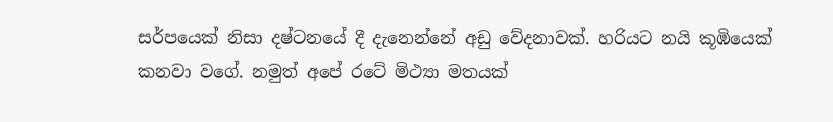සර්පයෙක් නිසා දෂ්ටනයේ දී දැනෙන්නේ අඩු වේදනාවක්. හරියට නයි කූඹියෙක් කනවා වගේ. නමුත් අපේ රටේ මිථ්‍යා මතයක්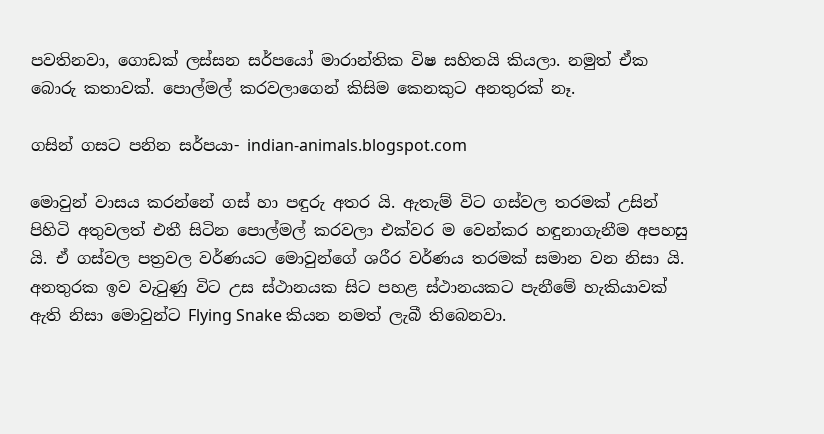පවතිනවා, ගොඩක් ලස්සන සර්පයෝ මාරාන්තික විෂ සහිතයි කියලා. නමුත් ඒක බොරු කතාවක්. පොල්මල් කරවලාගෙන් කිසිම කෙනකුට අනතුරක් නෑ.

ගසින් ගසට පනින සර්පයා- indian-animals.blogspot.com

මොවුන් වාසය කරන්නේ ගස් හා පඳුරු අතර යි. ඇතැම් විට ගස්වල තරමක් උසින් පිහිටි අතුවලත් එතී සිටින පොල්මල් කරවලා එක්වර ම වෙන්කර හඳුනාගැනීම අපහසු යි. ඒ ගස්වල පත්‍රවල වර්ණයට මොවුන්ගේ ශරීර වර්ණය තරමක් සමාන වන නිසා යි. අනතුරක ඉව වැටුණු විට උස ස්ථානයක සිට පහළ ස්ථානයකට පැනීමේ හැකියාවක් ඇති නිසා මොවුන්ට Flying Snake කියන නමත් ලැබී තිබෙනවා.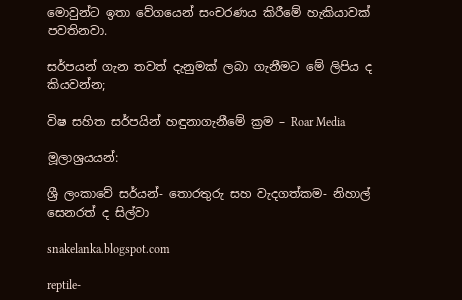මොවුන්ට ඉතා වේගයෙන් සංචරණය කිරීමේ හැකියාවක් පවතිනවා.

සර්පයන් ගැන තවත් දැනුමක් ලබා ගැනීමට මේ ලිපිය ද කියවන්න;

විෂ සහිත සර්පයින් හඳුනාගැනීමේ ක්‍රම – Roar Media

මූලාශ්‍රයයන්:

ශ්‍රී ලංකාවේ සර්යන්- තොරතුරු සහ වැදගත්කම- නිහාල් සෙනරත් ද සිල්වා

snakelanka.blogspot.com

reptile-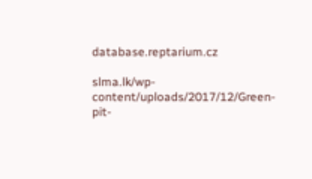database.reptarium.cz

slma.lk/wp-content/uploads/2017/12/Green-pit-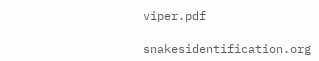viper.pdf

snakesidentification.org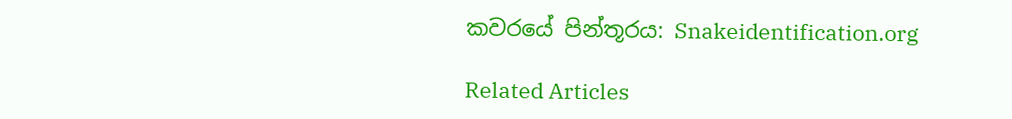කවරයේ පින්තූරය: Snakeidentification.org

Related Articles